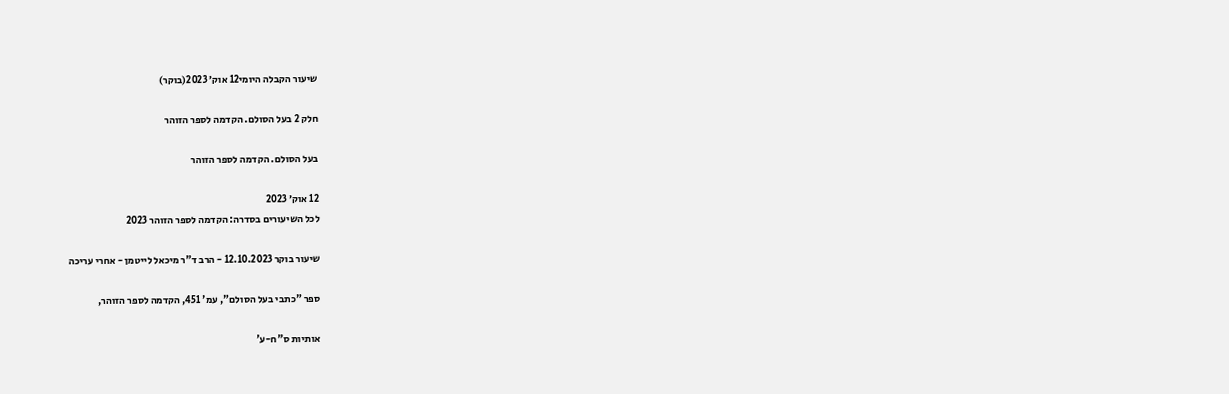שיעור הקבלה היומי12 אוק׳ 2023(בוקר)

חלק 2 בעל הסולם. הקדמה לספר הזוהר

בעל הסולם. הקדמה לספר הזוהר

12 אוק׳ 2023
לכל השיעורים בסדרה: הקדמה לספר הזוהר 2023

שיעור בוקר 12.10.2023 - הרב ד"ר מיכאל לייטמן - אחרי עריכה

ספר "כתבי בעל הסולם", עמ' 451, הקדמה לספר הזוהר,

אותיות ס"ח-ע'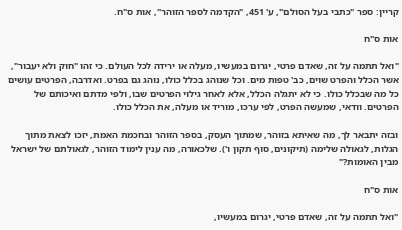קריין: ספר "כתבי בעל הסולם", ע' 451, "הקדמה לספר הזוהר", אות ס"ח.

אות ס"ח

"ואל תתמה על זה, שאדם פרטי, יגרום במעשיו, מעלה או ירידה לכל העולם. כי זהו "חוק ולא יעבור", אשר הכלל והפרט שוים, כב' טפות מים. וכל שנוהג בכלל כולו, נוהג גם בפרט. ואדרבה, הפרטים עושים כל מה שבכלל כולו. כי לא יתגלה הכלל, אלא לאחר גילוי הפרטים שבו, ולפי מדתם ואיכותם של הפרטים. וודאי, שמעשה הפרט, לפי ערכו, מוריד או מעלה, את הכלל כולו.

ובזה יתבאר לך, מה שאיתא בזוהר, שמתוך העסק, בספר הזוהר ובחכמת האמת, יזכו לצאת מתוך הגלות, לגאולה שלימה (תיקונים, סוף תקון ו'). שלכאורה, מה ענין לימוד הזוהר, לגאולתם של ישראל מבין האומות?"

אות ס"ח

"ואל תתמה על זה, שאדם פרטי, יגרום במעשיו,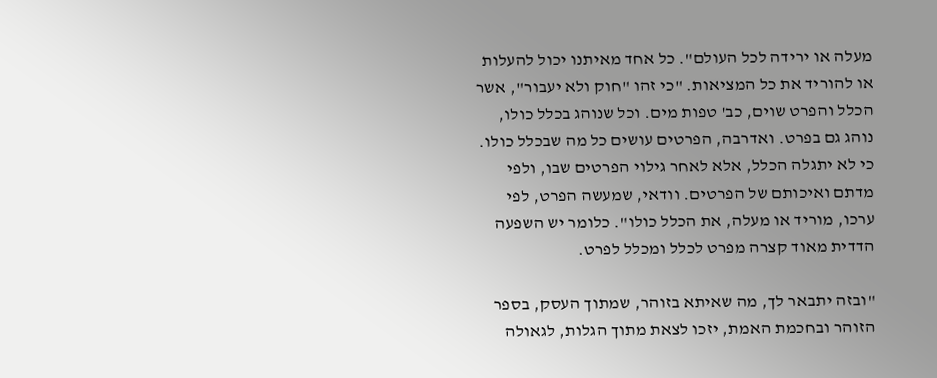מעלה או ירידה לכל העולם". כל אחד מאיתנו יכול להעלות או להוריד את כל המציאות. "כי זהו "חוק ולא יעבור", אשר הכלל והפרט שוים, כב' טפות מים. וכל שנוהג בכלל כולו, נוהג גם בפרט. ואדרבה, הפרטים עושים כל מה שבכלל כולו. כי לא יתגלה הכלל, אלא לאחר גילוי הפרטים שבו, ולפי מדתם ואיכותם של הפרטים. וודאי, שמעשה הפרט, לפי ערכו, מוריד או מעלה, את הכלל כולו". כלומר יש השפעה הדדית מאוד קצרה מפרט לכלל ומכלל לפרט.

"ובזה יתבאר לך, מה שאיתא בזוהר, שמתוך העסק, בספר הזוהר ובחכמת האמת, יזכו לצאת מתוך הגלות, לגאולה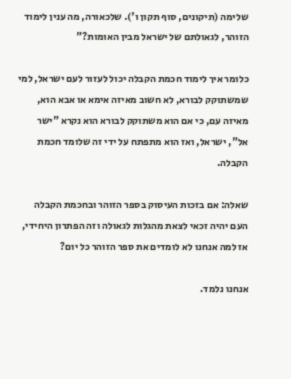שלימה (תיקונים, סוף תקון ו'). שלכאורה, מה ענין לימוד הזוהר, לגאולתם של ישראל מבין האומות?"

כלומר איך לימוד חכמת הקבלה יכול לעזור לעם ישראל, למי שמשתוקק לבורא, לא חשוב מאיזה אימא או אבא הוא, מאיזה עם, כי אם הוא משתוקק לבורא הוא נקרא "ישר אל", ישראל, ואז הוא מתפתח על ידי זה שלומד חכמת הקבלה.

שאלה: אם בזכות העיסוק בספר הזוהר ובחכמת הקבלה העם יהיה זכאי לצאת מהגלות לגאולה וזה הפתרון היחידי, אז למה אנחנו לא לומדים את ספר הזוהר כל יום?

אנחנו נלמד.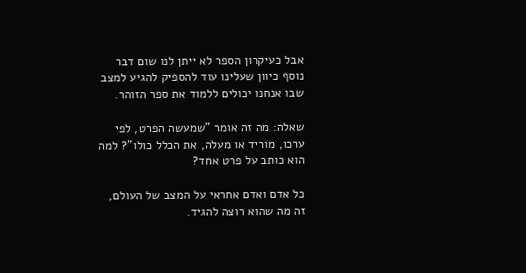אבל כעיקרון הספר לא ייתן לנו שום דבר נוסף כיוון שעלינו עוד להספיק להגיע למצב שבו אנחנו יכולים ללמוד את ספר הזוהר.

שאלה: מה זה אומר "שמעשה הפרט, לפי ערכו, מוריד או מעלה, את הכלל כולו"? למה הוא כותב על פרט אחד?

כל אדם ואדם אחראי על המצב של העולם, זה מה שהוא רוצה להגיד.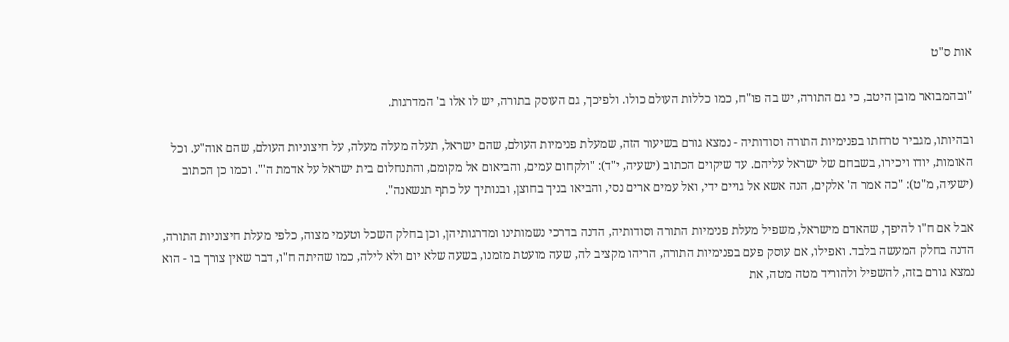אות ס"ט

"ובהמבואר מובן היטב, כי גם התורה, יש בה פו"ח, כמו כללות העולם כולו. ולפיכך, גם העוסק בתורה, יש לו אלו ב' המדרגות.

ובהיותו, מגביר טרחתו בפנימיות התורה וסודותיה - נמצא גורם בשיעור הזה, שמעלת פנימיות העולם, שהם ישראל, תעלה מעלה מעלה, על חיצוניות העולם, שהם אוה"ע. וכל האומות, יודו ויכירו, בשבחם של ישראל עליהם. עד שיקוים הכתוב (ישעיה, י"ד): "ולקחום עמים, והביאום אל מקומם, והתנחלום בית ישראל על אדמת ה'". וכמו כן הכתוב (ישעיה, מ"ט): "כה אמר ה' אלקים, הנה אשא אל גויים ידי, ואל עמים ארים נסי, והביאו בניך בחוצן, ובנותיך על כתף תנשאנה".

אבל אם ח"ו להיפך, שהאדם מישראל, משפיל מעלת פנימיות התורה וסודותיה, הדנה בדרכי נשמותינו ומדרגותיהן, וכן בחלק השכל וטעמי מצוה, כלפי מעלת חיצוניות התורה, הדנה בחלק המעשה בלבד. ואפילו, אם עוסק פעם בפנימיות התורה, הריהו מקציב לה, שעה מועטת מזמנו, בשעה שלא יום ולא לילה, כמו שהיתה ח"ו, דבר שאין צורך בו - הוא נמצא גורם בזה, להשפיל ולהוריד מטה מטה, את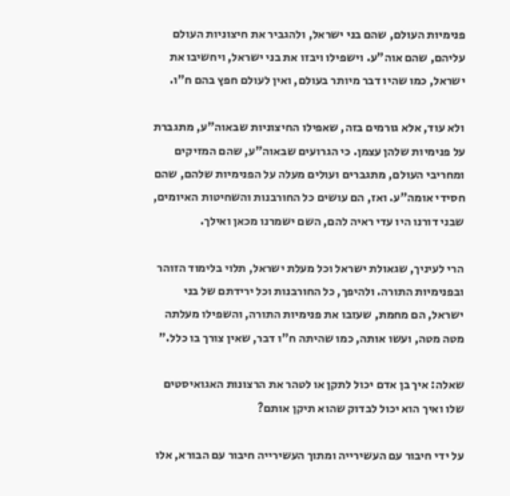פנימיות העולם, שהם בני ישראל, ולהגביר את חיצוניות העולם עליהם, שהם אוה"ע. וישפילו ויבזו את בני ישראל, ויחשיבו את ישראל, כמו שהיו דבר מיותר בעולם, ואין לעולם חפץ בהם ח"ו.

ולא עוד, אלא גורמים בזה, שאפילו החיצוניות שבאוה"ע, מתגברת על פנימיות שלהן עצמן. כי הגרועים שבאוה"ע, שהם המזיקים ומחריבי העולם, מתגברים ועולים מעלה על הפנימיות שלהם, שהם חסידי אומה"ע. ואז, הם עושים כל החורבנות והשחיטות האיומים, שבני דורנו היו עדי ראיה להם, השם ישמרנו מכאן ואילך.

הרי לעיניך, שגאולת ישראל וכל מעלת ישראל, תלוי בלימוד הזוהר ובפנימיות התורה. ולהיפך, כל החורבנות וכל ירידתם של בני ישראל, הם מחמת, שעזבו את פנימיות התורה, והשפילו מעלתה מטה מטה, ועשו אותה, כמו שהיתה ח"ו דבר, שאין צורך בו כלל."

שאלה: איך בן אדם יכול לתקן או לטהר את הרצונות האגואיסטים שלו ואיך הוא יכול לבדוק שהוא תיקן אותם?

על ידי חיבור עם העשירייה ומתוך העשירייה חיבור עם הבורא, אלו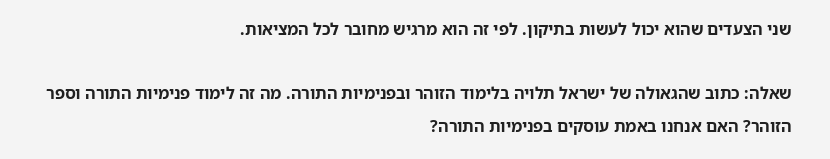שני הצעדים שהוא יכול לעשות בתיקון. לפי זה הוא מרגיש מחובר לכל המציאות.

שאלה: כתוב שהגאולה של ישראל תלויה בלימוד הזוהר ובפנימיות התורה. מה זה לימוד פנימיות התורה וספר הזוהר? האם אנחנו באמת עוסקים בפנימיות התורה?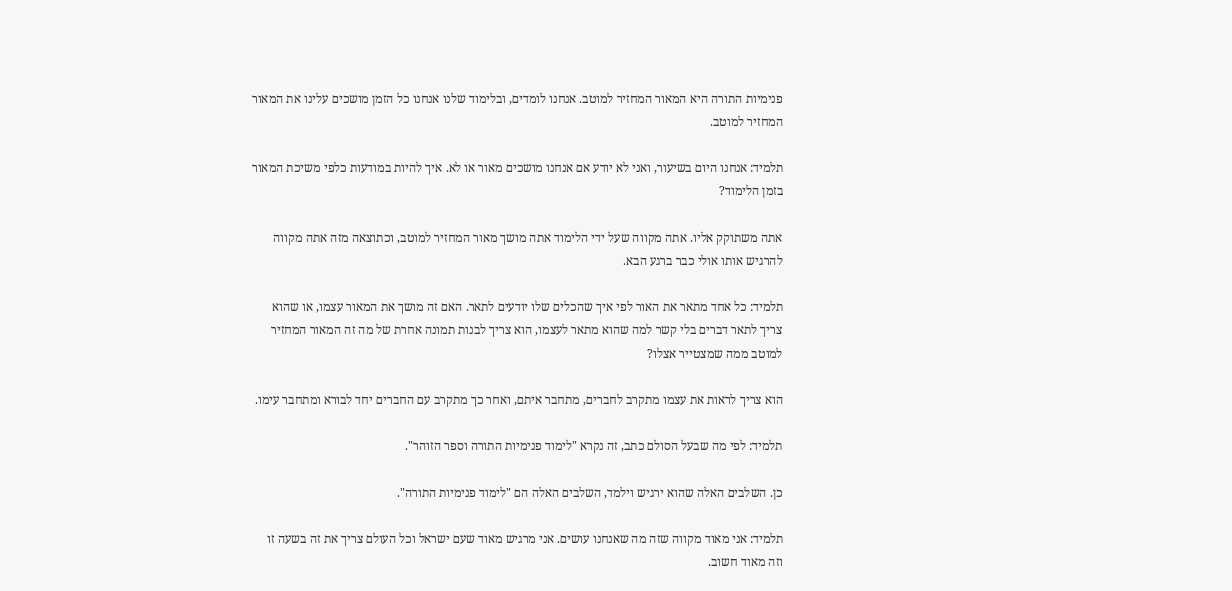פנימיות התורה היא המאור המחזיר למוטב. אנחנו לומדים, ובלימוד שלנו אנחנו כל הזמן מושכים עלינו את המאור המחזיר למוטב.

תלמיד: אנחנו היום בשיעור, ואני לא יודע אם אנחנו מושכים מאור או לא. איך להיות במודעות כלפי משיכת המאור בזמן הלימוד?

אתה משתוקק אליו. אתה מקווה שעל ידי הלימוד אתה מושך מאור המחזיר למוטב, וכתוצאה מזה אתה מקווה להרגיש אותו אולי כבר ברגע הבא.

תלמיד: כל אחד מתאר את האור לפי איך שהכלים שלו יודעים לתאר. האם זה מושך את המאור עצמו, או שהוא צריך לתאר דברים בלי קשר למה שהוא מתאר לעצמו, הוא צריך לבנות תמונה אחרת של מה זה המאור המחזיר למוטב ממה שמצטייר אצלו?

הוא צריך לראות את עצמו מתקרב לחברים, מתחבר איתם, ואחר כך מתקרב עם החברים יחד לבורא ומתחבר עימו.

תלמיד: לפי מה שבעל הסולם כתב, זה נקרא "לימוד פנימיות התורה וספר הזוהר".

כן. השלבים האלה שהוא ירגיש וילמד, השלבים האלה הם "לימוד פנימיות התורה".

תלמיד: אני מאוד מקווה שזה מה שאנחנו עושים. אני מרגיש מאוד שעם ישראל וכל העולם צריך את זה בשעה זו וזה מאוד חשוב.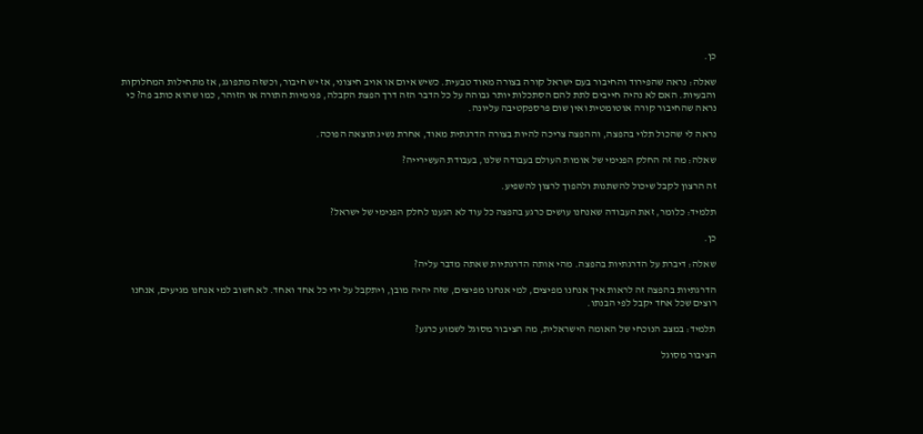כן.

שאלה: נראה שהפירוד והחיבור בעם ישראל קורה בצורה מאוד טבעית. כשיש איום או אויב חיצוני, אז יש חיבור, וכשזה מתפוגג, אז מתחילות המחלוקות והבעיות. האם לא נהיה חייבים לתת להם הסתכלות יותר גבוהה על כל הדבר הזה דרך הפצת הקבלה, פנימיות התורה או הזוהר, כמו שהוא כותב פה? כי נראה שהחיבור קורה אוטומטית ואין שום פרספקטיבה עליונה.

נראה לי שהכול תלוי בהפצה, וההפצה צריכה להיות בצורה הדרגתית מאוד, אחרת נשיג תוצאה הפוכה.

שאלה: מה זה החלק הפנימי של אומות העולם בעבודה שלנו, בעבודת העשירייה?

זה הרצון לקבל שיכול להשתנות ולהפוך לרצון להשפיע.

תלמיד: כלומר, זאת העבודה שאנחנו עושים כרגע בהפצה כל עוד לא הגענו לחלק הפנימי של ישראל?

כן.

שאלה: דיברת על הדרגתיות בהפצה. מהי אותה הדרגתיות שאתה מדבר עליה?

הדרגתיות בהפצה זה לראות איך אנחנו מפיצים, למי אנחנו מפיצים, שזה יהיה מובן, ויתקבל על ידי כל אחד ואחד. לא חשוב למי אנחנו מגיעים, אנחנו רוצים שכל אחד יקבל לפי הבנתו.

תלמיד: במצב הנוכחי של האומה הישראלית, מה הציבור מסוגל לשמוע כרגע?

הציבור מסוגל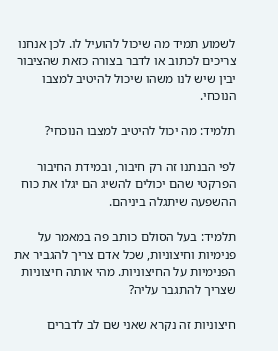לשמוע תמיד מה שיכול להועיל לו. לכן אנחנו צריכים לכתוב או לדבר בצורה כזאת שהציבור יבין שיש לנו משהו שיכול להיטיב למצבו הנוכחי.

תלמיד: מה יכול להיטיב למצבו הנוכחי?

לפי הבנתנו זה רק חיבור, ובמידת החיבור הפרקטי שהם יכולים להשיג הם יגלו את כוח ההשפעה שיתגלה ביניהם.

תלמיד: בעל הסולם כותב פה במאמר על פנימיות וחיצוניות, שכל אדם צריך להגביר את הפנימיות על החיצוניות. מהי אותה חיצוניות שצריך להתגבר עליה?

חיצוניות זה נקרא שאני שם לב לדברים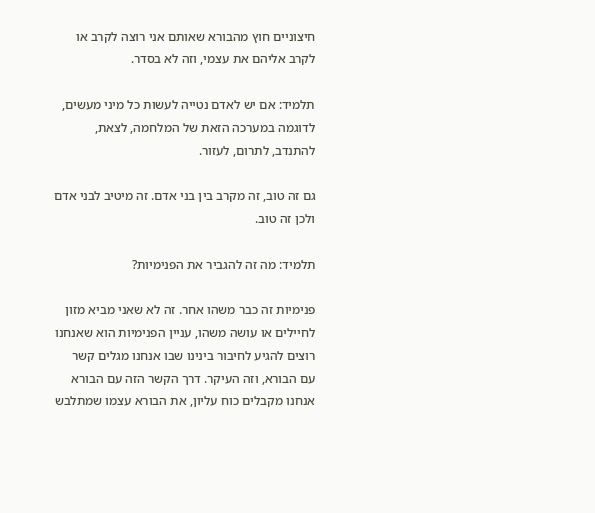חיצוניים חוץ מהבורא שאותם אני רוצה לקרב או לקרב אליהם את עצמי, וזה לא בסדר.

תלמיד: אם יש לאדם נטייה לעשות כל מיני מעשים, לדוגמה במערכה הזאת של המלחמה, לצאת, להתנדב, לתרום, לעזור.

גם זה טוב, זה מקרב בין בני אדם. זה מיטיב לבני אדם ולכן זה טוב.

תלמיד: מה זה להגביר את הפנימיות?

פנימיות זה כבר משהו אחר. זה לא שאני מביא מזון לחיילים או עושה משהו, עניין הפנימיות הוא שאנחנו רוצים להגיע לחיבור בינינו שבו אנחנו מגלים קשר עם הבורא, וזה העיקר. דרך הקשר הזה עם הבורא אנחנו מקבלים כוח עליון, את הבורא עצמו שמתלבש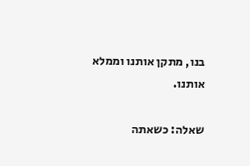בנו, מתקן אותנו וממלא אותנו.

שאלה: כשאתה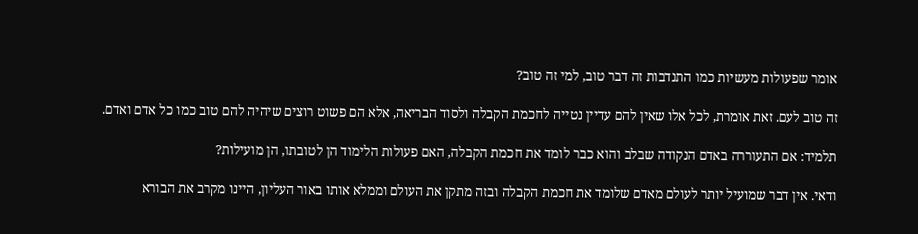אומר שפעולות מעשיות כמו התנדבות זה דבר טוב, למי זה טוב?

זה טוב לעם. זאת אומרת, לכל אלו שאין להם עדיין נטייה לחכמת הקבלה ולסוד הבריאה, אלא הם פשוט רוצים שיהיה להם טוב כמו כל אדם ואדם.

תלמיד: אם התעוררה באדם הנקודה שבלב והוא כבר לומד את חכמת הקבלה, האם פעולות הלימוד הן לטובתו, הן מועילות?

ודאי. אין דבר שמועיל יותר לעולם מאדם שלומד את חכמת הקבלה ובזה מתקן את העולם וממלא אותו באור העליון, היינו מקרב את הבורא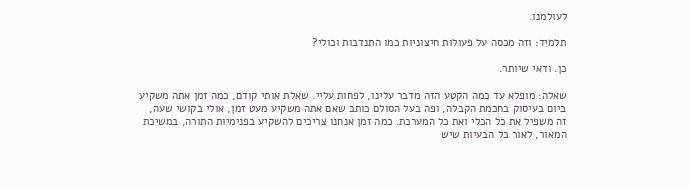לעולמנו.

תלמיד: וזה מכסה על פעולות חיצוניות כמו התנדבות וכולי?

כן. ודאי שיותר.

שאלה: מופלא עד כמה הקטע הזה מדבר עלינו, לפחות עליי. שאלת אותי קודם, כמה זמן אתה משקיע ביום בעיסוק בחכמת הקבלה, ופה בעל הסולם כותב שאם אתה משקיע מעט זמן, אולי בקושי שעה, זה משפיל את כל הכלי ואת כל המערכת. כמה זמן אנחנו צריכים להשקיע בפנימיות התורה, במשיכת המאור, לאור כל הבעיות שיש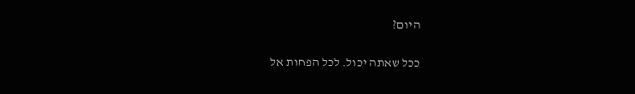היום?

ככל שאתה יכול. לכל הפחות אל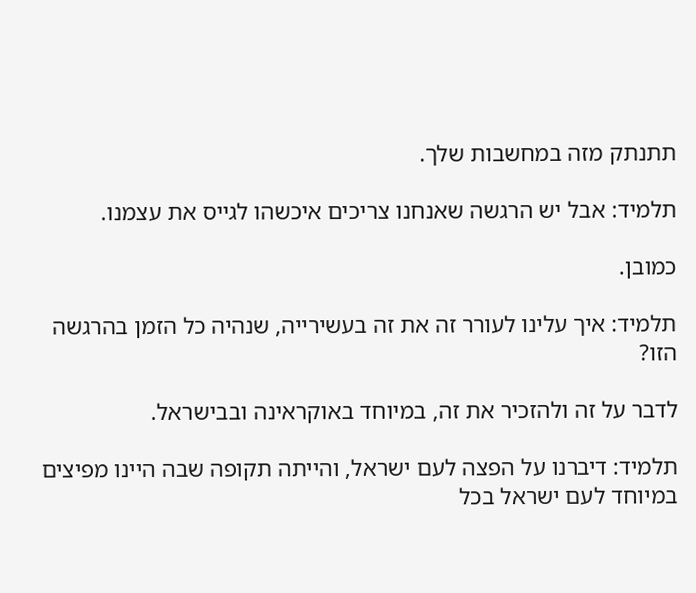תתנתק מזה במחשבות שלך.

תלמיד: אבל יש הרגשה שאנחנו צריכים איכשהו לגייס את עצמנו.

כמובן.

תלמיד: איך עלינו לעורר זה את זה בעשירייה, שנהיה כל הזמן בהרגשה הזו?

לדבר על זה ולהזכיר את זה, במיוחד באוקראינה ובבישראל.

תלמיד: דיברנו על הפצה לעם ישראל, והייתה תקופה שבה היינו מפיצים במיוחד לעם ישראל בכל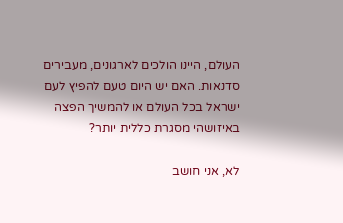העולם, היינו הולכים לארגונים, מעבירים סדנאות. האם יש היום טעם להפיץ לעם ישראל בכל העולם או להמשיך הפצה באיזושהי מסגרת כללית יותר?

לא, אני חושב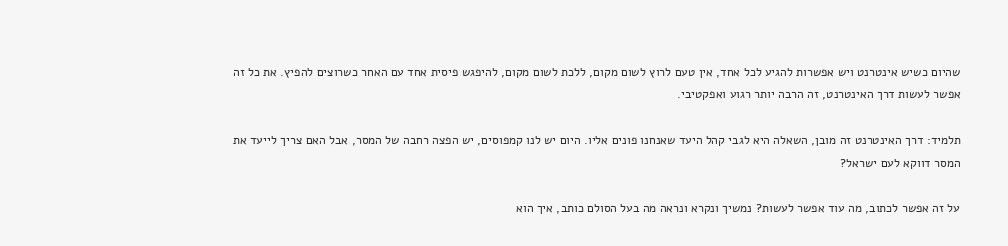שהיום כשיש אינטרנט ויש אפשרות להגיע לכל אחד, אין טעם לרוץ לשום מקום, ללכת לשום מקום, להיפגש פיסית אחד עם האחר כשרוצים להפיץ. את כל זה אפשר לעשות דרך האינטרנט, זה הרבה יותר רגוע ואפקטיבי.

תלמיד: דרך האינטרנט זה מובן, השאלה היא לגבי קהל היעד שאנחנו פונים אליו. היום יש לנו קמפוסים, יש הפצה רחבה של המסר, אבל האם צריך לייעד את המסר דווקא לעם ישראל?

על זה אפשר לכתוב, מה עוד אפשר לעשות? נמשיך ונקרא ונראה מה בעל הסולם כותב, איך הוא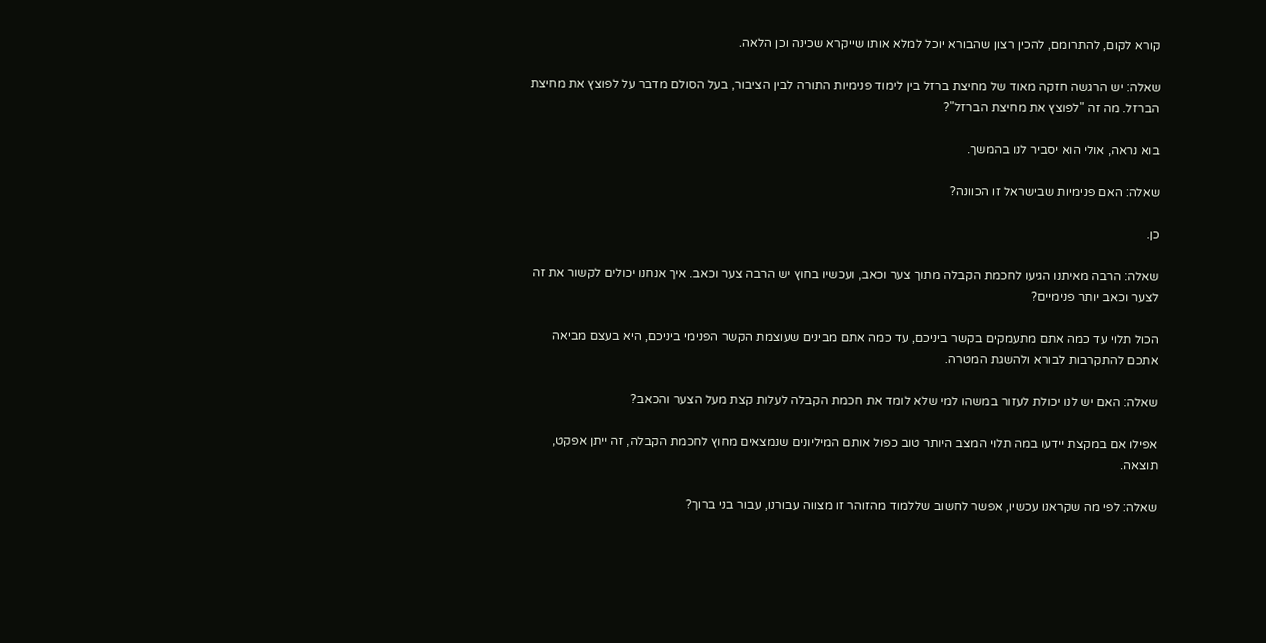קורא לקום, להתרומם, להכין רצון שהבורא יוכל למלא אותו שייקרא שכינה וכן הלאה.

שאלה: יש הרגשה חזקה מאוד של מחיצת ברזל בין לימוד פנימיות התורה לבין הציבור, בעל הסולם מדבר על לפוצץ את מחיצת הברזל. מה זה "לפוצץ את מחיצת הברזל"?

בוא נראה, אולי הוא יסביר לנו בהמשך.

שאלה: האם פנימיות שבישראל זו הכוונה?

כן.

שאלה: הרבה מאיתנו הגיעו לחכמת הקבלה מתוך צער וכאב, ועכשיו בחוץ יש הרבה צער וכאב. איך אנחנו יכולים לקשור את זה לצער וכאב יותר פנימיים?

הכול תלוי עד כמה אתם מתעמקים בקשר ביניכם, עד כמה אתם מבינים שעוצמת הקשר הפנימי ביניכם, היא בעצם מביאה אתכם להתקרבות לבורא ולהשגת המטרה.

שאלה: האם יש לנו יכולת לעזור במשהו למי שלא לומד את חכמת הקבלה לעלות קצת מעל הצער והכאב?

אפילו אם במקצת יידעו במה תלוי המצב היותר טוב כפול אותם המיליונים שנמצאים מחוץ לחכמת הקבלה, זה ייתן אפקט, תוצאה.

שאלה: לפי מה שקראנו עכשיו, אפשר לחשוב שללמוד מהזוהר זו מצווה עבורנו, עבור בני ברוך?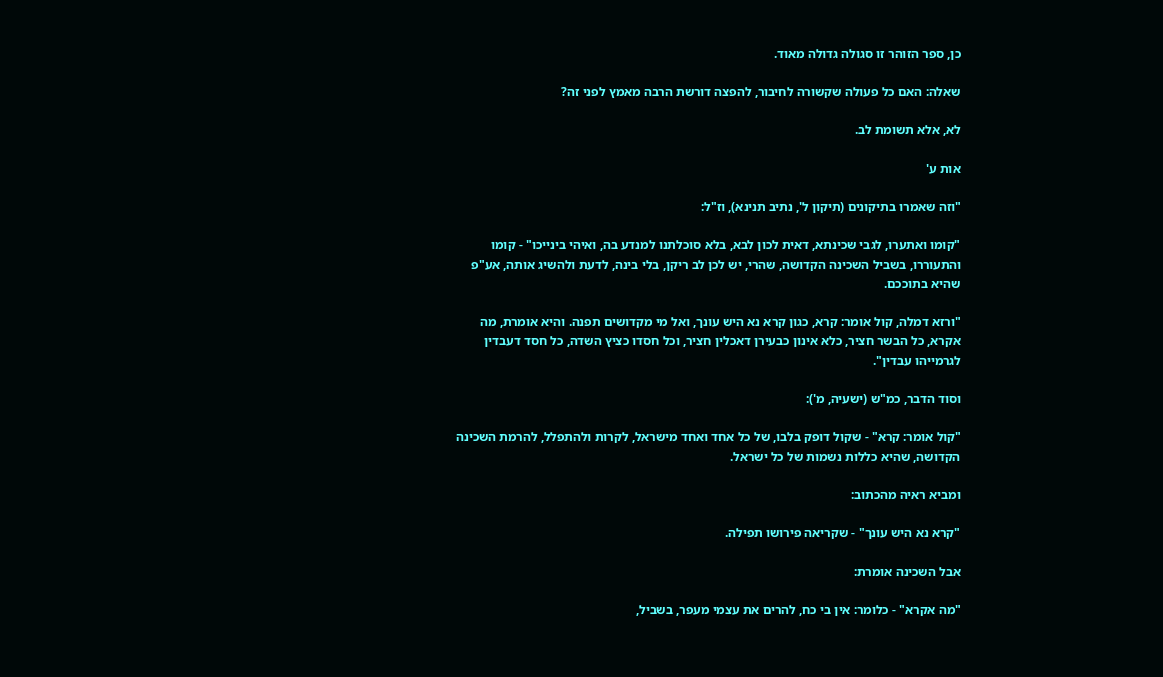כן, ספר הזוהר זו סגולה גדולה מאוד.

שאלה: האם כל פעולה שקשורה לחיבור, להפצה דורשת הרבה מאמץ לפני זה?

לא, אלא תשומת לב.

אות ע'

"וזה שאמרו בתיקונים (תיקון ל', נתיב תנינא), וז"ל:

"קומו ואתערו, לגבי שכינתא, דאית לכון לבא, בלא סוכלתנו למנדע בה, ואיהי בינייכו" - קומו והתעוררו, בשביל השכינה הקדושה, שהרי, יש לכן לב ריקן, בלי בינה, לדעת ולהשיג אותה, אע"פ שהיא בתוככם.

"ורזא דמלה, קול אומר: קרא, כגון קרא נא היש עונך, ואל מי מקדושים תפנה. והיא אומרת, מה אקרא, כל הבשר חציר, כלא אינון כבעירן דאכלין חציר, וכל חסדו כציץ השדה, כל חסד דעבדין לגרמייהו עבדין".

וסוד הדבר, כמ"ש (ישעיה, מ'):

"קול אומר: קרא" - שקול דופק בלבו, של כל אחד ואחד מישראל, לקרות ולהתפלל, להרמת השכינה הקדושה, שהיא כללות נשמות של כל ישראל.

ומביא ראיה מהכתוב:

"קרא נא היש עונך" - שקריאה פירושו תפילה.

אבל השכינה אומרת:

"מה אקרא" - כלומר: אין בי כח, להרים את עצמי מעפר, בשביל,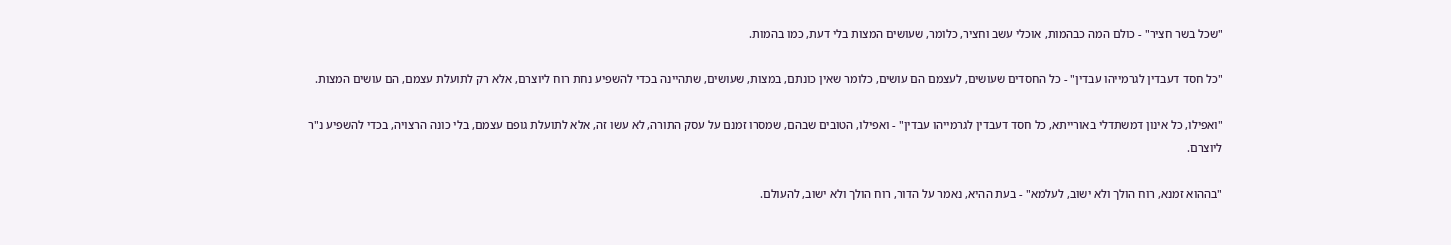"שכל בשר חציר" - כולם המה כבהמות, אוכלי עשב וחציר, כלומר, שעושים המצות בלי דעת, כמו בהמות.

"כל חסד דעבדין לגרמייהו עבדין" - כל החסדים שעושים, לעצמם הם עושים, כלומר שאין כונתם, במצות, שעושים, שתהיינה בכדי להשפיע נחת רוח ליוצרם, אלא רק לתועלת עצמם, הם עושים המצות.

"ואפילו, כל אינון דמשתדלי באורייתא, כל חסד דעבדין לגרמייהו עבדין" - ואפילו, הטובים שבהם, שמסרו זמנם על עסק התורה, לא עשו זה, אלא לתועלת גופם עצמם, בלי כונה הרצויה, בכדי להשפיע נ"ר ליוצרם.

"בההוא זמנא, רוח הולך ולא ישוב, לעלמא" - בעת ההיא, נאמר על הדור, רוח הולך ולא ישוב, להעולם.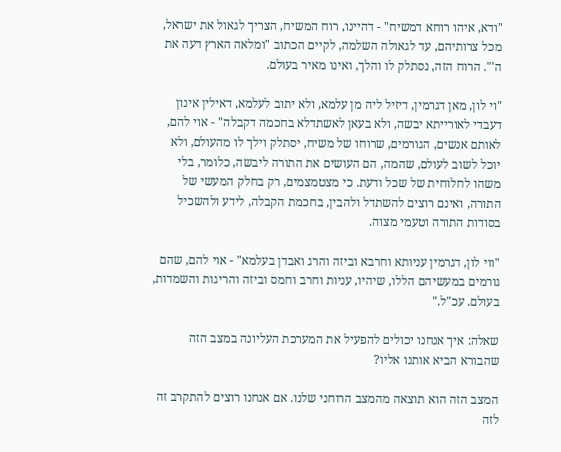"ודא, איהו רוחא דמשיח" - דהיינו, רוח המשיח, הצריך לגאול את ישראל, מכל צרותיהם, עד לגאולה השלמה, לקיים הכתוב "ומלאה הארץ דעה את ה'". הרוח הזה, נסתלק לו והלך, ואינו מאיר בעולם.

"וי לון, מאן דגרמין, דיזיל ליה מן עלמא, ולא יתוב לעלמא, דאילין אינון דעבדי לאורייתא יבשה, ולא בעאן לאשתדלא בחכמה דקבלה" - אוי להם, לאותם אנשים, הגורמים, שרוחו של משיח, יסתלק וילך לו מהעולם, ולא יוכל לשוב לעולם, שהמה, הם העושים את התורה ליבשה, כלומר, בלי משהו לחלוחית של שכל ודעת. כי מצטמצמים, רק בחלק המעשי של התורה, ואינם רוצים להשתדל ולהבין, בחכמת הקבלה, לידע ולהשכיל בסודות התורה וטעמי מצוה.

"ווי לון, דגרמין עניותא וחרבא וביזה והרג ואבדן בעלמא" - אוי להם, שהם גורמים במעשיהם הללו, שיהיו, עניות וחרב וחמס וביזה והריגות והשמדות, בעולם. עכ"ל."

שאלה: איך אנחנו יכולים להפעיל את המערכת העליונה במצב הזה שהבורא הביא אותנו אליו?

המצב הזה הוא תוצאה מהמצב הרוחני שלנו. אם אנחנו רוצים להתקרב זה לזה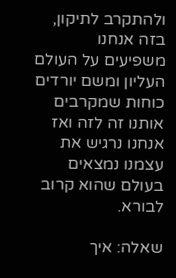ולהתקרב לתיקון, בזה אנחנו משפיעים על העולם העליון ומשם יורדים כוחות שמקרבים אותנו זה לזה ואז אנחנו נרגיש את עצמנו נמצאים בעולם שהוא קרוב לבורא.

שאלה: איך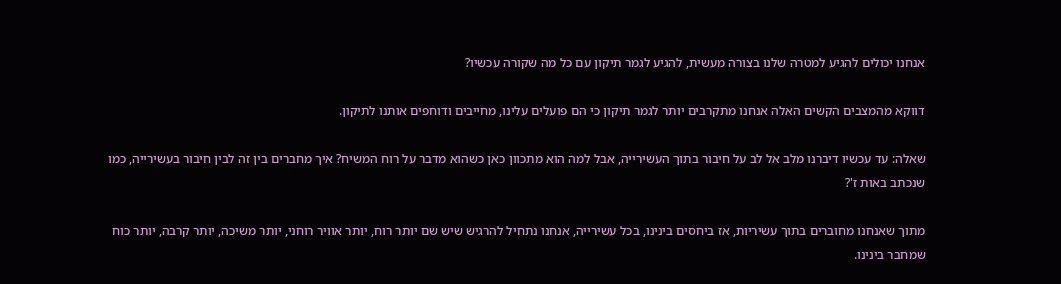אנחנו יכולים להגיע למטרה שלנו בצורה מעשית, להגיע לגמר תיקון עם כל מה שקורה עכשיו?

דווקא מהמצבים הקשים האלה אנחנו מתקרבים יותר לגמר תיקון כי הם פועלים עלינו, מחייבים ודוחפים אותנו לתיקון.

שאלה: עד עכשיו דיברנו מלב אל לב על חיבור בתוך העשירייה, אבל למה הוא מתכוון כאן כשהוא מדבר על רוח המשיח? איך מחברים בין זה לבין חיבור בעשירייה, כמו שנכתב באות ז'?

מתוך שאנחנו מחוברים בתוך עשיריות, אז ביחסים בינינו, בכל עשירייה, אנחנו נתחיל להרגיש שיש שם יותר רוח, יותר אוויר רוחני, יותר משיכה, יותר קרבה, יותר כוח שמחבר בינינו.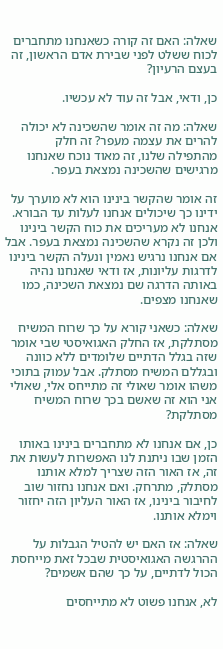שאלה: האם זה קורה כשאנחנו מתחברים לכוח ששלט לפני שבירת אדם הראשון, זה בעצם הרעיון?

כן, ודאי, אבל זה עוד לא עכשיו.

שאלה: מה זה אומר שהשכינה לא יכולה להרים את עצמה מעפר? זה חלק מהתפילה שלנו, זה מאוד נוכח שאנחנו מרגישים שהשכינה נמצאת בעפר.

זה אומר שהקשר בינינו הוא לא מוערך על ידינו כך שיכולים אנחנו לעלות עד הבורא. אנחנו לא מעריכים את כוח הקשר בינינו ולכן זה נקרא שהשכינה נמצאת בעפר. אבל אם אנחנו נרגיש נאמין ונעלה הקשר בינינו לדרגות עליונות, אז ודאי שאנחנו נהיה באותה הדרגה שם נמצאת השכינה, כמו שאנחנו מצפים.

שאלה: כשאני קורא על כך שרוח המשיח מסתלקת, אז החלק האגואיסטי שבי אומר שזה בגלל הדתיים שלומדים ללא כוונה ובגללם המשיח מסתלק. אבל עמוק בתוכי משהו אומר שאולי זה מתייחס אלי, שאולי אני הוא זה שאשם בכך שרוח המשיח מסתלקת?

כן, אם אנחנו לא מתחברים בינינו באותו הזמן שבו ניתנת לנו האפשרות לעשות את זה, אז האור הזה שצריך למלא אותנו מסתלק, מתרחק. ואם אנחנו נחזור שוב לחיבור בינינו, אז האור העליון הזה יחזור וימלא אותנו.

שאלה: אז האם יש להטיל הגבלות על ההרגשה האגואיסטית שבכל זאת מייחסת הכול לדתיים, על כך שהם אשמים?

לא, אנחנו פשוט לא מתייחסים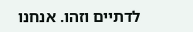לדתיים וזהו. אנחנו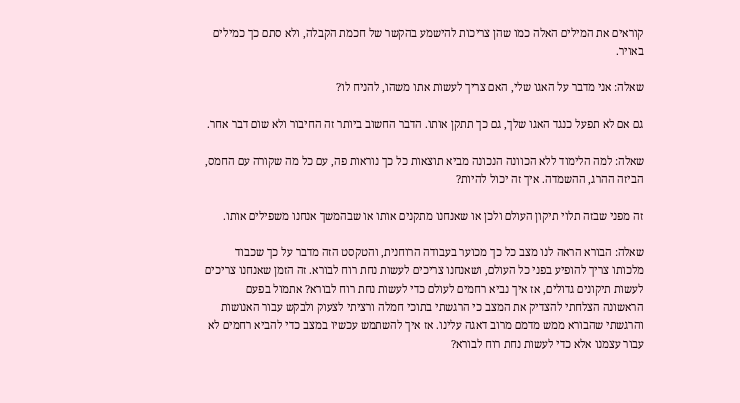קוראים את המילים האלה כמו שהן צריכות להישמע בהקשר של חכמת הקבלה, ולא סתם כך כמילים באויר.

שאלה: אני מדבר על האגו שלי, האם צריך לעשות אתו משהו, להניח לו?

גם אם לא תפעל כנגד האגו שלך, גם כך תתקן אותו. הדבר החשוב ביותר זה החיבור ולא שום דבר אחר.

שאלה: למה הלימוד ללא הכוונה הנכונה מביא תוצאות כל כך נוראות פה, עם כל מה שקורה עם החמס, הביזה ההרג, ההשמדה. איך זה יכול להיות?

זה מפני שבזה תלוי תיקון העולם ולכן או שאנחנו מתקנים אותו או שבהמשך אנחנו משפילים אותו.

שאלה: הבורא הראה לנו מצב כל כך מכוער בעבודה הרוחנית, והטקסט הזה מדבר על כך שכבוד מלכותו צריך להופיע בפני כל העולם, ושאנחנו צריכים לעשות נחת רוח לבורא. זה הזמן שאנחנו צריכים לעשות תיקונים גדולים, אז איך נביא רחמים לעולם כדי לעשות נחת רוח לבורא? אתמול בפעם הראשונה הצלחתי להצדיק את המצב כי הרגשתי בתוכי חמלה ורציתי לצעוק ולבקש עבור האנושות והרגשתי שהבורא ממש מדמם מרוב דאגה עלינו. אז איך להשתמש עכשיו במצב כדי להביא רחמים לא עבור עצמנו אלא כדי לעשות נחת רוח לבורא?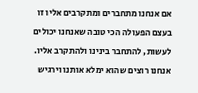אם אנחנו מתחברים ומתקרבים אליו זו בעצם הפעולה הכי טובה שאנחנו יכולים לעשות, להתחבר בינינו ולהתקרב אליו. אנחנו רוצים שהוא ימלא אותנו וירגיש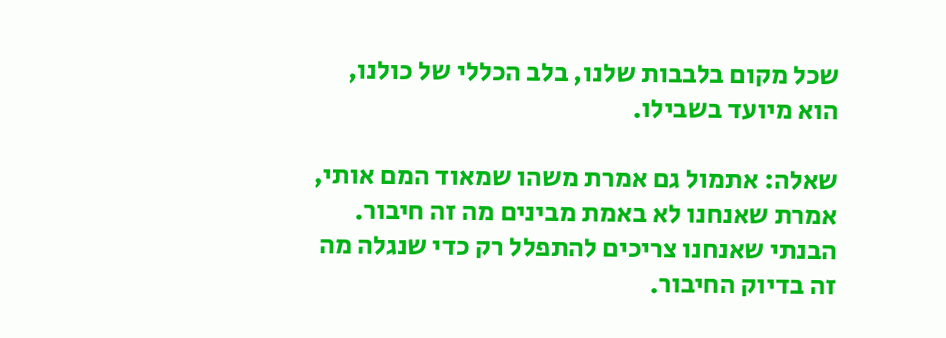שכל מקום בלבבות שלנו, בלב הכללי של כולנו, הוא מיועד בשבילו.

שאלה: אתמול גם אמרת משהו שמאוד המם אותי, אמרת שאנחנו לא באמת מבינים מה זה חיבור. הבנתי שאנחנו צריכים להתפלל רק כדי שנגלה מה זה בדיוק החיבור.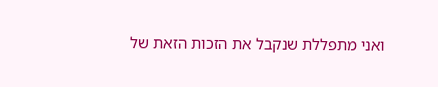ואני מתפללת שנקבל את הזכות הזאת של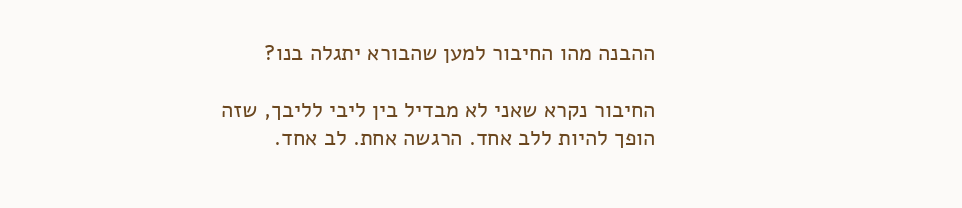ההבנה מהו החיבור למען שהבורא יתגלה בנו?

החיבור נקרא שאני לא מבדיל בין ליבי לליבך, שזה הופך להיות ללב אחד. הרגשה אחת. לב אחד.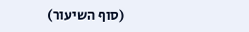(סוף השיעור)